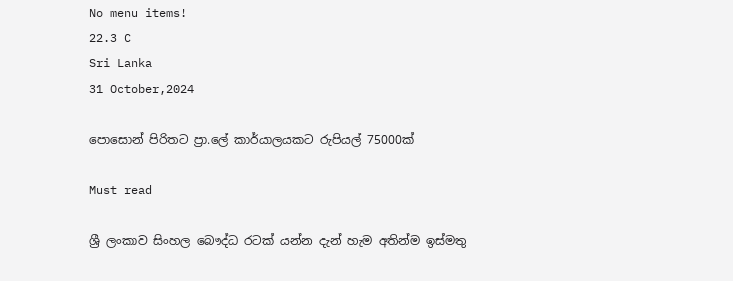No menu items!
22.3 C
Sri Lanka
31 October,2024

පොසොන් පිරිතට ප්‍රා.ලේ කාර්යාලයකට රුපියල් 75000ක්

Must read

ශ්‍රී ලංකාව සිංහල බෞද්ධ රටක් යන්න දැන් හැම අතින්ම ඉස්මතු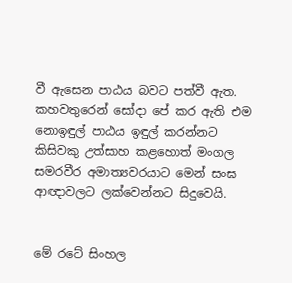වී ඇසෙන පාඨය බවට පත්වී ඇත. කහවතුරෙන් සෝදා පේ කර ඇති එම නොඉඳුල් පාඨය ඉඳුල් කරන්නට කිසිවකු උත්සාහ කළහොත් මංගල සමරවීර අමාත්‍යවරයාට මෙන් සංඝ ආඥාවලට ලක්වෙන්නට සිදුවෙයි.


මේ රටේ සිංහල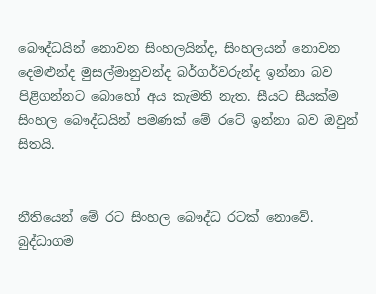බෞද්ධයින් නොවන සිංහලයින්ද, සිංහලයන් නොවන දෙමළුන්ද මුසල්මානුවන්ද බර්ගර්වරුන්ද ඉන්නා බව පිළිගන්නට බොහෝ අය කැමති නැත. සීයට සීයක්ම සිංහල බෞද්ධයින් පමණක් මේ රටේ ඉන්නා බව ඔවුන් සිතයි.


නීතියෙන් මේ රට සිංහල බෞද්ධ රටක් නොවේ. බුද්ධාගම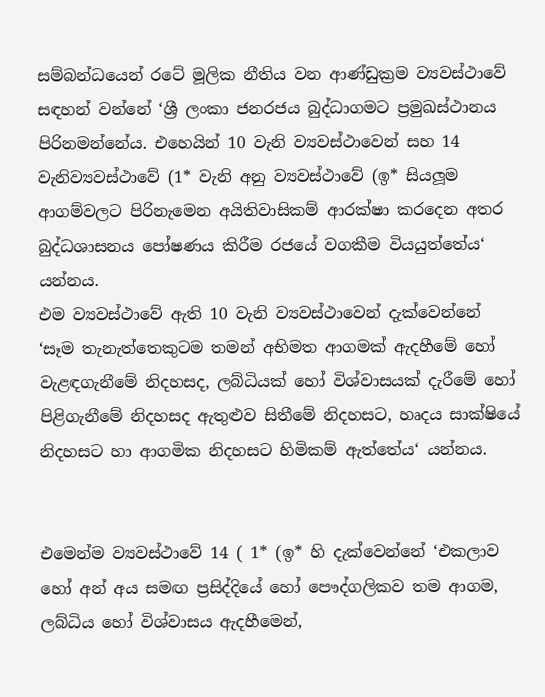සම්බන්ධයෙන් රටේ මූලික නීතිය වන ආණ්ඩුක්‍රම ව්‍යවස්ථාවේ සඳහන් වන්නේ ‘ශ්‍රී ලංකා ජනරජය බුද්ධාගමට ප්‍රමුඛස්ථානය පිරිනමන්නේය. එහෙයින් 10 වැනි ව්‍යවස්ථාවෙන් සහ 14 වැනිව්‍යවස්ථාවේ (1* වැනි අනු ව්‍යවස්ථාවේ (ඉ* සියලූම ආගම්වලට පිරිනැමෙන අයිතිවාසිකම් ආරක්ෂා කරදෙන අතර බුද්ධශාසනය පෝෂණය කිරීම රජයේ වගකීම වියයුත්තේය‘ යන්නය.
එම ව්‍යවස්ථාවේ ඇති 10 වැනි ව්‍යවස්ථාවෙන් දැක්වෙන්නේ ‘සෑම තැනැත්තෙකුටම තමන් අභිමත ආගමක් ඇදහීමේ හෝ වැළඳගැනීමේ නිදහසද, ලබ්ධියක් හෝ විශ්වාසයක් දැරීමේ හෝ පිළිගැනීමේ නිදහසද ඇතුළුව සිතීමේ නිදහසට, හෘදය සාක්ෂියේ නිදහසට හා ආගමික නිදහසට හිමිකම් ඇත්තේය‘ යන්නය.


එමෙන්ම ව්‍යවස්ථාවේ 14 ( 1* (ඉ* හි දැක්වෙන්නේ ‘එකලාව හෝ අන් අය සමඟ ප්‍රසිද්දියේ හෝ පෞද්ගලිකව තම ආගම, ලබ්ධිය හෝ විශ්වාසය ඇදහීමෙන්,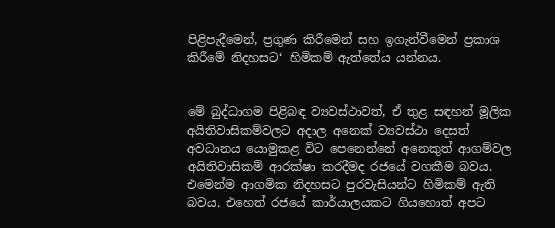පිළිපැදීමෙන්, ප්‍රගුණ කිරීමෙන් සහ ඉගැන්වීමෙන් ප්‍රකාශ කිරීමේ නිදහසට‘ හිමිකම් ඇත්තේය යන්නය.


මේ බුද්ධාගම පිළිබඳ ව්‍යවස්ථාවත්, ඒ තුළ සඳහන් මූලික අයිතිවාසිකම්වලට අදාල අනෙක් ව්‍යවස්ථා දෙසත් අවධානය යොමුකළ විට පෙනෙන්නේ අනෙකුත් ආගම්වල අයිතිවාසිකම් ආරක්ෂා කරදීමද රජයේ වගකීම බවය. එමෙන්ම ආගමික නිදහසට පුරවැසියන්ට හිමිකම් ඇති බවය. එහෙත් රජයේ කාර්යාලයකට ගියහොත් අපට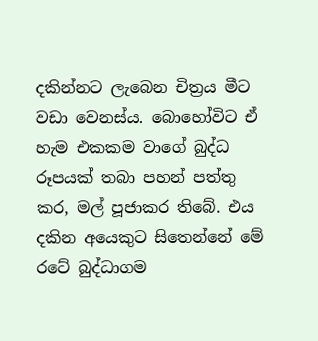දකින්නට ලැබෙන චිත්‍රය මීට වඩා වෙනස්ය. බොහෝවිට ඒ හැම එකකම වාගේ බුද්ධ රූපයක් තබා පහන් පත්තු කර, මල් පූජාකර තිබේ. එය දකින අයෙකුට සිතෙන්නේ මේ රටේ බුද්ධාගම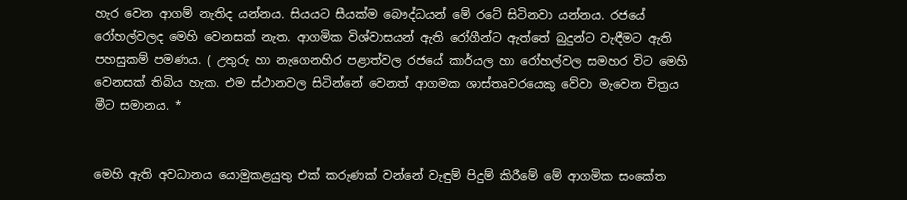හැර වෙන ආගම් නැතිද යන්නය. සියයට සීයක්ම බෞද්ධයන් මේ රටේ සිටිනවා යන්නය. රජයේ රෝහල්වලද මෙහි වෙනසක් නැත. ආගමික විශ්වාසයන් ඇති රෝගීන්ට ඇත්තේ බුදුන්ට වැඳීමට ඇති පහසුකම් පමණය. ( උතුරු හා නැගෙනහිර පළාත්වල රජයේ කාර්යල හා රෝහල්වල සමහර විට මෙහි වෙනසක් තිබිය හැක. එම ස්ථානවල සිටින්නේ වෙනත් ආගමක ශාස්තෘවරයෙකු වේවා මැවෙන චිත්‍රය මීට සමානය. *


මෙහි ඇති අවධානය යොමුකළයුතු එක් කරුණක් වන්නේ වැඳුම් පිදුම් කිරීමේ මේ ආගමික සංකේත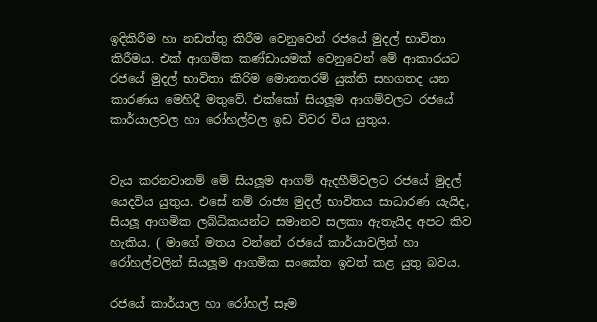ඉදිකිරීම හා නඩත්තු කිරීම වෙනුවෙන් රජයේ මුදල් භාවිතා කිරීමය. එක් ආගමික කණ්ඩායමක් වෙනුවෙන් මේ ආකාරයට රජයේ මුදල් භාවිතා කිරිම මොනතරම් යුක්ති සහගතද යන කාරණය මෙහිදී මතුවේ. එක්කෝ සියලූම ආගම්වලට රජයේ කාර්යාලවල හා රෝහල්වල ඉඩ විවර විය යුතුය.


වැය කරනවානම් මේ සියලූම ආගම් ඇදහීම්වලට රජයේ මුදල් යෙදවිය යුතුය. එසේ නම් රාජ්‍ය මුදල් භාවිතය සාධාරණ යැයිද, සියලූ ආගමික ලබ්ධිකයන්ට සමානව සලකා ඇතැයිද අපට කිව හැකිය. ( මාගේ මතය වන්නේ රජයේ කාර්යාවලින් හා රෝහල්වලින් සියලූම ආගමික සංකේත ඉවත් කළ යුතු බවය.

රජයේ කාර්යාල හා රෝහල් සෑම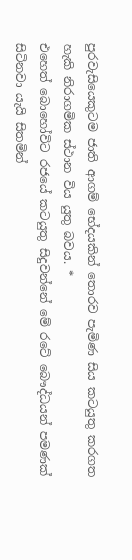පුරවැසියෙකුටම ජාති ආගම් භේදයකින් තොරව පැමිණ සිය කටයුතු කරගත හැකි නිරාගමික ස්ථාන විය යුතු බවය. *
එහෙත් බොහෝවිට රජයේ කටයුතු සිදුවන්නේ මේ රටේ බෞද්ධයන් පමණක් සිටිනවා යැයි සිතමින්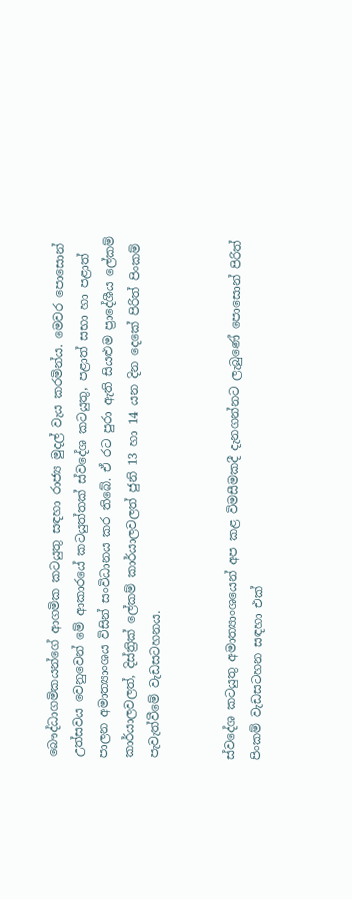බෞද්ධාගමිකයන්ගේ ආගමික කටයුතු සඳහා රාජ්‍ය මුදල් වැය කරමින්ය. මෙවර පොසොන් උත්සවය වෙනුවෙන් මේ ආකාරයේ කටයුත්තක් ස්වදේශ කටයුතු, පළාත් සභා හා පළාත් පාලන අමාත්‍යාංශය විසින් සංවිධානය කර තිබේ. ඒ රට පුරා ඇති සියළුම ප්‍රාදේශීය ලේකම් කාර්යාලවලත්, දිස්ත්‍රික් ලේකම් කාර්යාලවලත් ජුනි 13 හා 14 යන දින දෙකේ පිරිත් පිංකම් පැවැත්වීමේ වැඩසටහනය.


ස්වදේශ කටයුතු අමාත්‍යාංශයෙන් අප කළ විමසීමකදී දැනගන්නට ලැබුණේ පොසොන් පිරිත් පිංකම් වැඩසටහන සඳහා එක්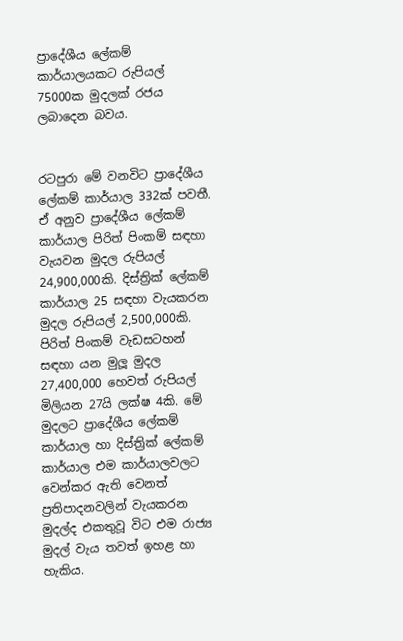ප්‍රාදේශීය ලේකම් කාර්යාලයකට රුපියල් 75000ක මුදලක් රජය ලබාදෙන බවය.


රටපුරා මේ වනවිට ප්‍රාදේශීය ලේකම් කාර්යාල 332ක් පවතී. ඒ අනුව ප්‍රාදේශීය ලේකම් කාර්යාල පිරිත් පිංකම් සඳහා වැයවන මුදල රුපියල් 24,900,000කි. දිස්ත්‍රික් ලේකම් කාර්යාල 25 සඳහා වැයකරන මුදල රුපියල් 2,500,000කි. පිරිත් පිංකම් වැඩසටහන් සඳහා යන මුලූ මුදල 27,400,000 හෙවත් රුපියල් මිලියන 27යි ලක්ෂ 4කි. මේ මුදලට ප්‍රාදේශීය ලේකම් කාර්යාල හා දිස්ත්‍රික් ලේකම් කාර්යාල එම කාර්යාලවලට වෙන්කර ඇති වෙනත් ප්‍රතිපාදනවලින් වැයකරන මුදල්ද එකතුවූ විට එම රාජ්‍ය මුදල් වැය තවත් ඉහළ හා හැකිය.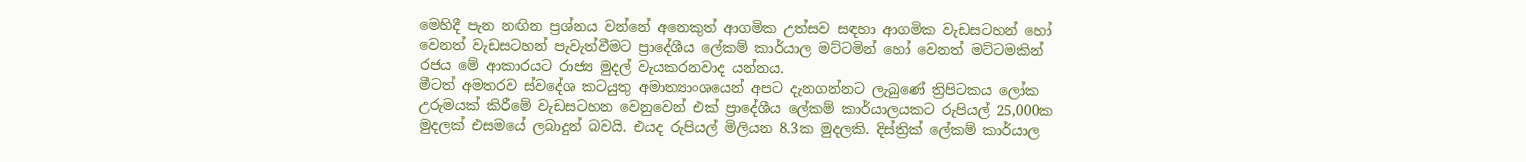මෙහිදී පැන නඟින ප්‍රශ්නය වන්නේ අනෙකුත් ආගමික උත්සව සඳහා ආගමික වැඩසටහන් හෝ වෙනත් වැඩසටහන් පැවැත්වීමට ප්‍රාදේශීය ලේකම් කාර්යාල මට්ටමින් හෝ වෙනත් මට්ටමකින් රජය මේ ආකාරයට රාජ්‍ය මුදල් වැයකරනවාද යන්නය.
මීටත් අමතරව ස්වදේශ කටයුතු අමාත්‍යාංශයෙන් අපට දැනගන්නට ලැබුණේ ත්‍රිපිටකය ලෝක උරුමයක් කිරීමේ වැඩසටහන වෙනුවෙන් එක් ප්‍රාදේශීය ලේකම් කාර්යාලයකට රුපියල් 25,000ක මුදලක් එසමයේ ලබාදුන් බවයි. එයද රුපියල් මිලියන 8.3ක මුදලකි. දිස්ත්‍රික් ලේකම් කාර්යාල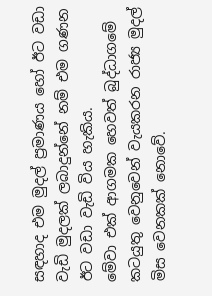සඳහාද එම මුදල් ප්‍රමාණය හෝ ඊට වඩා වැඩි මුදලක් ලබාදුන්නේ නම් එම ගණන ඊට වඩා වැඩි විය හැකිය.
මේවා එක් ආගමක හෙවත් බුද්ධාගමේ කටයුතු වෙනුවෙන් වැයකරන රාජ්‍ය මුදල් මිස වෙනකක් නොවේ.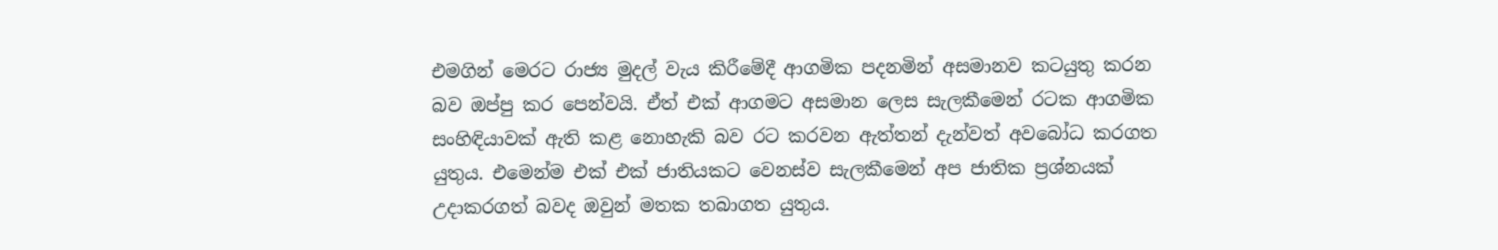එමගින් මෙරට රාජ්‍ය මුදල් වැය කිරීමේදී ආගමික පදනමින් අසමානව කටයුතු කරන බව ඔප්පු කර පෙන්වයි. ඒත් එක් ආගමට අසමාන ලෙස සැලකීමෙන් රටක ආගමික සංහිඳියාවක් ඇති කළ නොහැකි බව රට කරවන ඇත්තන් දැන්වත් අවබෝධ කරගත යුතුය. එමෙන්ම එක් එක් ජාතියකට වෙනස්ව සැලකීමෙන් අප ජාතික ප්‍රශ්නයක් උදාකරගත් බවද ඔවුන් මතක තබාගත යුතුය.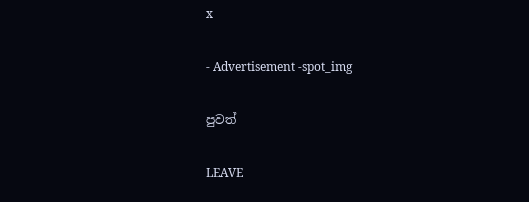x

- Advertisement -spot_img

පුවත්

LEAVE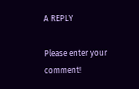A REPLY

Please enter your comment!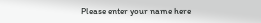Please enter your name here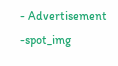- Advertisement -spot_img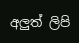අලුත් ලිපි